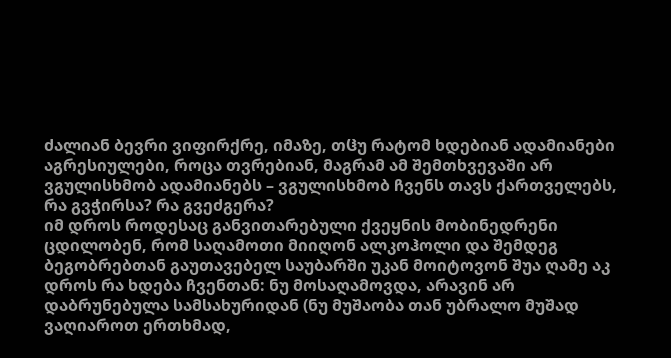ძალიან ბევრი ვიფირქრე, იმაზე, თჱუ რატომ ხდებიან ადამიანები აგრესიულები, როცა თვრებიან, მაგრამ ამ შემთხვევაში არ ვგულისხმობ ადამიანებს – ვგულისხმობ ჩვენს თავს ქართველებს, რა გვჭირსა? რა გვეძგერა?
იმ დროს როდესაც განვითარებული ქვეყნის მობინედრენი ცდილობენ, რომ საღამოთი მიიღონ ალკოჰოლი და შემდეგ ბეგობრებთან გაუთავებელ საუბარში უკან მოიტოვონ შუა ღამე აკ დროს რა ხდება ჩვენთან: ნუ მოსაღამოვდა, არავინ არ დაბრუნებულა სამსახურიდან (ნუ მუშაობა თან უბრალო მუშად ვაღიაროთ ერთხმად,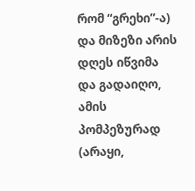რომ “გრეხი”-ა) და მიზეზი არის დღეს იწვიმა და გადაიღო, ამის პომპეზურად (არაყი,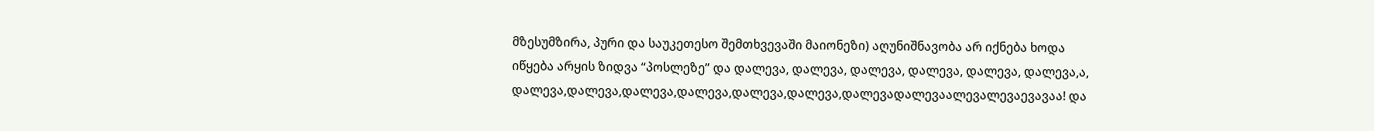მზესუმზირა, პური და საუკეთესო შემთხვევაში მაიონეზი) აღუნიშნავობა არ იქნება ხოდა იწყება არყის ზიდვა “პოსლეზე” და დალევა, დალევა, დალევა, დალევა, დალევა, დალევა,ა, დალევა,დალევა,დალევა,დალევა,დალევა,დალევა,დალევადალევაალევალევაევავაა! და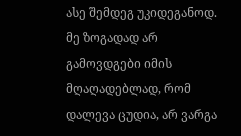ასე შემდეგ უკიდეგანოდ.
მე ზოგადად არ გამოვდგები იმის მღაღადებლად, რომ დალევა ცუდია, არ ვარგა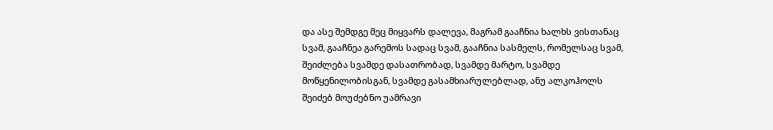და ასე შემდგე მეც მიყვარს დალევა, მაგრამ გააჩნია ხალხს ვისთანაც სვამ, გააჩნეა გარემოს სადაც სვამ, გააჩნია სასმელს, რომელსაც სვამ, შეიძლება სვამდე დასათრობად, სვამდე მარტო, სვამდე მოწყენილობისგან, სვამდე გასამხიარულებლად, ანუ ალკოჰოლს შეიძებ მოუძებნო უამრავი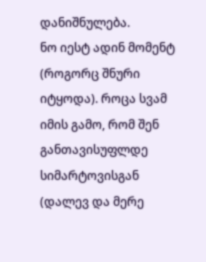დანიშნულება.
ნო იესტ ადინ მომენტ (როგორც შნური იტყოდა). როცა სვამ იმის გამო, რომ შენ განთავისუფლდე სიმარტოვისგან (დალევ და მერე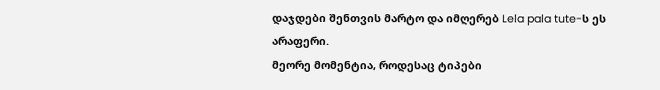დაჯდები შენთვის მარტო და იმღერებ Lela pala tute-ს ეს არაფერი.
მეორე მომენტია, როდესაც ტიპები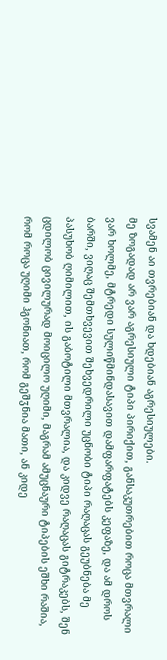სვამენ აი თვრებიან და ხდებიან აგრესიულები.
მე ზოგადად არ ვარ აგრესიული ტიპი პირიქით, განსაკუთრებით როცა მთვრალი ვარ ხოლმე, მტრედი სულიწმინდასავით დამფარფატებს კეფაზე, და ამ დროს ბარში, ვიღაც შემთხვევით შეხვედრილი უცნობი ტიპი რაღაცას გეუბნება მე პასუხობ ღიმილით, ის გაბოტილი მთვრალია, და კიდვე რაღაცას გიტრაკებს, შენ ცდილობ ცივილურად მოიცილო უღიმი, მაგრამ ამუცნაური ტიპების ეშხი რაშია, რომ როცა უღიმი ჰგონიათ, რომ გეშჳნია მათი, ან კიდე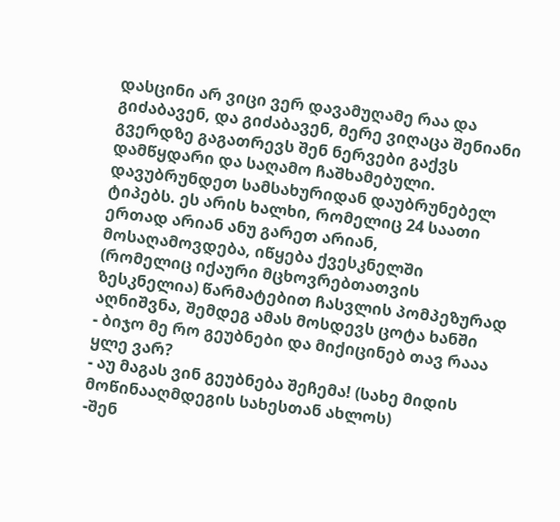დასცინი არ ვიცი ვერ დავამუღამე რაა და გიძაბავენ, და გიძაბავენ, მერე ვიღაცა შენიანი გვერდზე გაგათრევს შენ ნერვები გაქვს დამწყდარი და საღამო ჩაშხამებული.
დავუბრუნდეთ სამსახურიდან დაუბრუნებელ ტიპებს. ეს არის ხალხი, რომელიც 24 საათი ერთად არიან ანუ გარეთ არიან, მოსაღამოვდება, იწყება ქვესკნელში (რომელიც იქაური მცხოვრებთათვის ზესკნელია) წარმატებით ჩასვლის პომპეზურად აღნიშვნა, შემდეგ ამას მოსდევს ცოტა ხანში
- ბიჯო მე რო გეუბნები და მიქიცინებ თავ რააა ყლე ვარ?
- აუ მაგას ვინ გეუბნება შეჩემა! (სახე მიდის მოწინააღმდეგის სახესთან ახლოს)
-შენ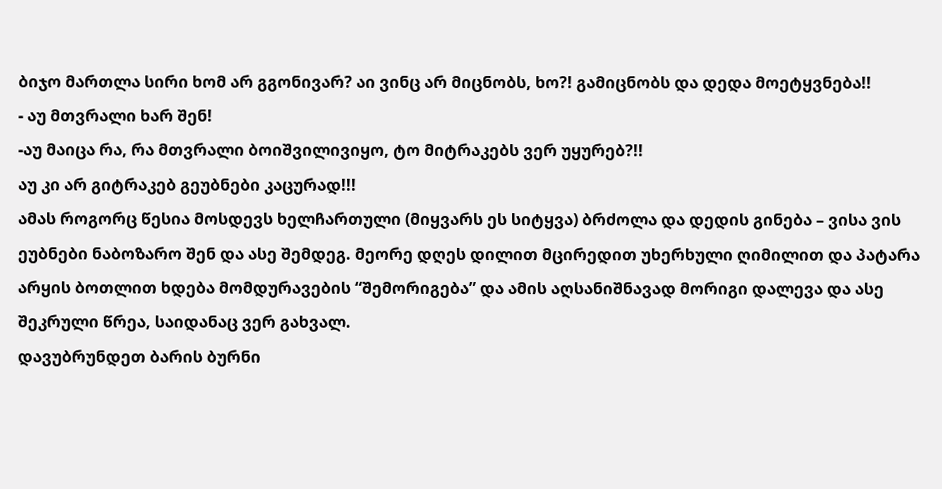ბიჯო მართლა სირი ხომ არ გგონივარ? აი ვინც არ მიცნობს, ხო?! გამიცნობს და დედა მოეტყვნება!!
- აუ მთვრალი ხარ შენ!
-აუ მაიცა რა, რა მთვრალი ბოიშვილივიყო, ტო მიტრაკებს ვერ უყურებ?!!
აუ კი არ გიტრაკებ გეუბნები კაცურად!!!
ამას როგორც წესია მოსდევს ხელჩართული (მიყვარს ეს სიტყვა) ბრძოლა და დედის გინება – ვისა ვის ეუბნები ნაბოზარო შენ და ასე შემდეგ. მეორე დღეს დილით მცირედით უხერხული ღიმილით და პატარა არყის ბოთლით ხდება მომდურავების “შემორიგება” და ამის აღსანიშნავად მორიგი დალევა და ასე შეკრული წრეა, საიდანაც ვერ გახვალ.
დავუბრუნდეთ ბარის ბურნი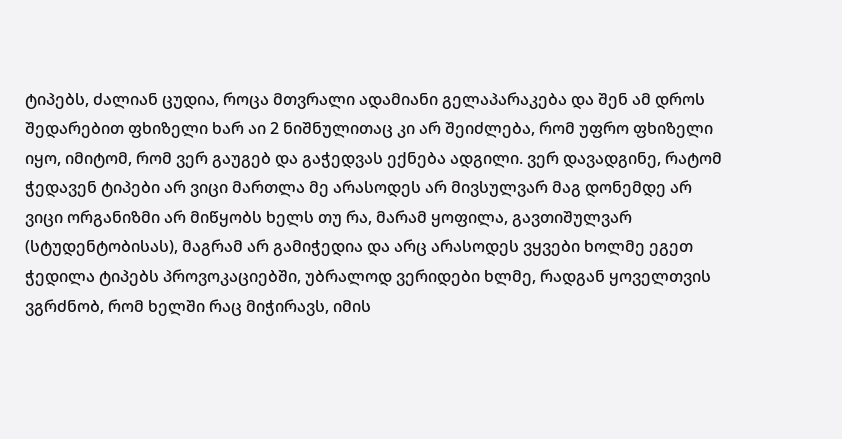ტიპებს, ძალიან ცუდია, როცა მთვრალი ადამიანი გელაპარაკება და შენ ამ დროს შედარებით ფხიზელი ხარ აი 2 ნიშნულითაც კი არ შეიძლება, რომ უფრო ფხიზელი იყო, იმიტომ, რომ ვერ გაუგებ და გაჭედვას ექნება ადგილი. ვერ დავადგინე, რატომ ჭედავენ ტიპები არ ვიცი მართლა მე არასოდეს არ მივსულვარ მაგ დონემდე არ ვიცი ორგანიზმი არ მიწყობს ხელს თუ რა, მარამ ყოფილა, გავთიშულვარ (სტუდენტობისას), მაგრამ არ გამიჭედია და არც არასოდეს ვყვები ხოლმე ეგეთ ჭედილა ტიპებს პროვოკაციებში, უბრალოდ ვერიდები ხლმე, რადგან ყოველთვის ვგრძნობ, რომ ხელში რაც მიჭირავს, იმის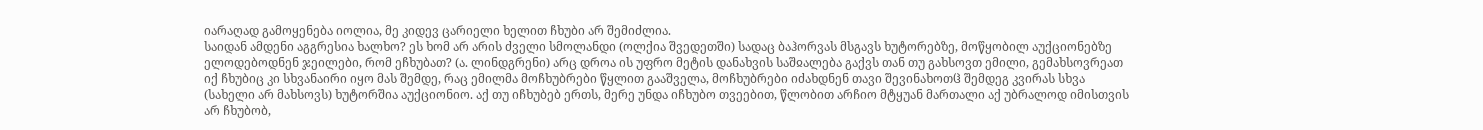იარაღად გამოყენება იოლია, მე კიდევ ცარიელი ხელით ჩხუბი არ შემიძლია.
საიდან ამდენი აგგრესია ხალხო? ეს ხომ არ არის ძველი სმოლანდი (ოლქია შვედეთში) სადაც ბაჰორვას მსგავს ხუტორებზე, მოწყობილ აუქციონებზე ელოდებოდნენ ჯეილები, რომ ეჩხუბათ? (ა. ლინდგრენი) არც დროა ის უფრო მეტის დანახვის საშჲალება გაქვს თან თუ გახსოვთ ემილი, გემახსოვრეათ იქ ჩხუბიც კი სხვანაირი იყო მას შემდე, რაც ემილმა მოჩხუბრები წყლით გააშველა, მოჩხუბრები იძახდნენ თავი შევინახოთჱ შემდეგ კვირას სხვა (სახელი არ მახსოვს) ხუტორშია აუქციონიო. აქ თუ იჩხუბებ ერთს, მერე უნდა იჩხუბო თვეებით, წლობით არჩიო მტყუან მართალი აქ უბრალოდ იმისთვის არ ჩხუბობ,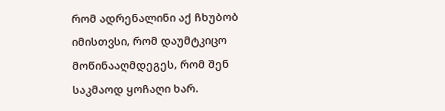რომ ადრენალინი აქ ჩხუბობ იმისთვსი, რომ დაუმტკიცო მოწინააღმდეგეს, რომ შენ საკმაოდ ყოჩაღი ხარ.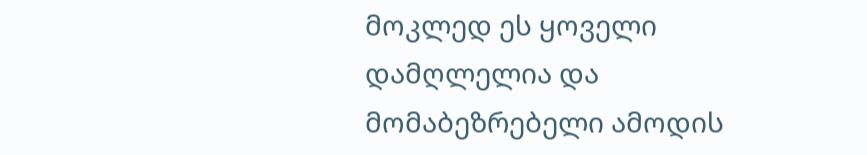მოკლედ ეს ყოველი დამღლელია და მომაბეზრებელი ამოდის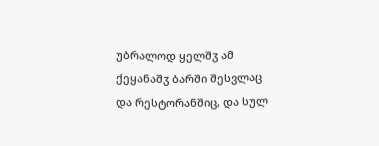უბრალოდ ყელშჳ ამ ქეყანაშჳ ბარში შესვლაც და რესტორანშიც, და სულ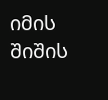იმის შიშის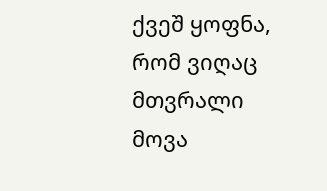ქვეშ ყოფნა, რომ ვიღაც მთვრალი მოვა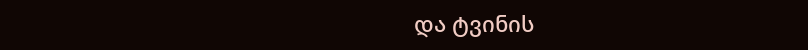და ტვინის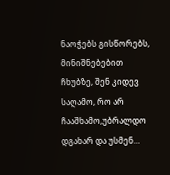ნაოჭებს გისწორებს, მინიშნებებით ჩხუბზე, შენ კიდევ საღამო, რო არ ჩააშხამო,უბრალდო დგახარ და უსმენ…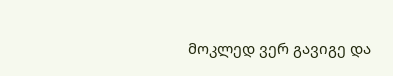მოკლედ ვერ გავიგე და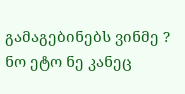გამაგებინებს ვინმე ?
ნო ეტო ნე კანეც